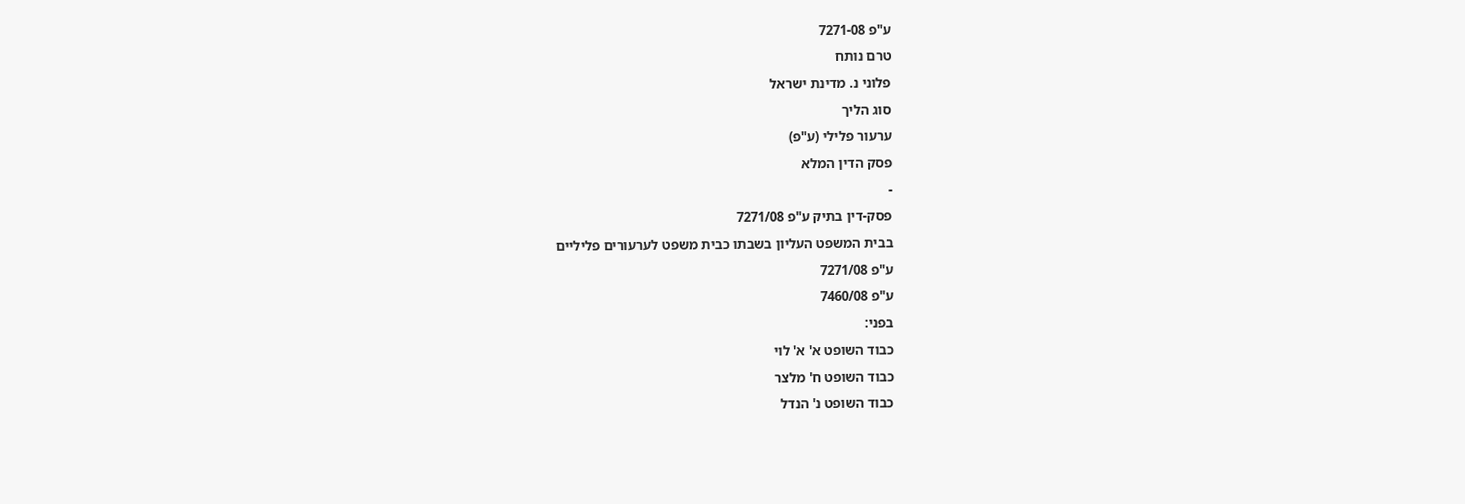ע"פ 7271-08
טרם נותח
פלוני נ. מדינת ישראל
סוג הליך
ערעור פלילי (ע"פ)
פסק הדין המלא
-
פסק-דין בתיק ע"פ 7271/08
בבית המשפט העליון בשבתו כבית משפט לערעורים פליליים
ע"פ 7271/08
ע"פ 7460/08
בפני:
כבוד השופט א' א' לוי
כבוד השופט ח' מלצר
כבוד השופט נ' הנדל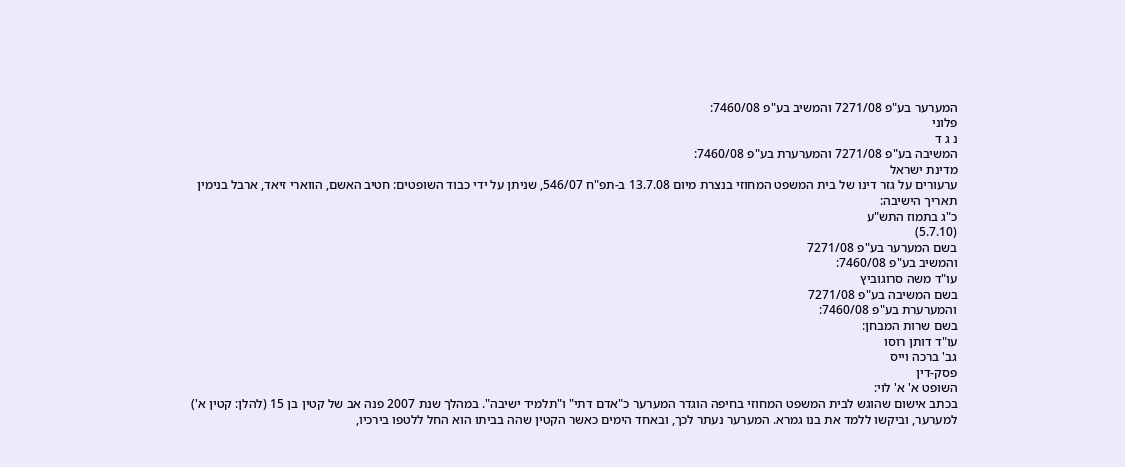המערער בע"פ 7271/08 והמשיב בע"פ 7460/08:
פלוני
נ ג ד
המשיבה בע"פ 7271/08 והמערערת בע"פ 7460/08:
מדינת ישראל
ערעורים על גזר דינו של בית המשפט המחוזי בנצרת מיום 13.7.08 ב-תפ"ח 546/07, שניתן על ידי כבוד השופטים: חטיב האשם, הווארי זיאד, ארבל בנימין
תאריך הישיבה:
כ"ג בתמוז התש"ע
(5.7.10)
בשם המערער בע"פ 7271/08
והמשיב בע"פ 7460/08:
עו"ד משה סרוגוביץ
בשם המשיבה בע"פ 7271/08
והמערערת בע"פ 7460/08:
בשם שרות המבחן:
עו"ד דותן רוסו
גב' ברכה וייס
פסק-דין
השופט א' א' לוי:
בכתב אישום שהוגש לבית המשפט המחוזי בחיפה הוגדר המערער כ"אדם דתי" ו"תלמיד ישיבה". במהלך שנת 2007 פנה אב של קטין בן 15 (להלן: קטין א') למערער, וביקשו ללמד את בנו גמרא. המערער נעתר לכך, ובאחד הימים כאשר הקטין שהה בביתו הוא החל ללטפו בירכיו,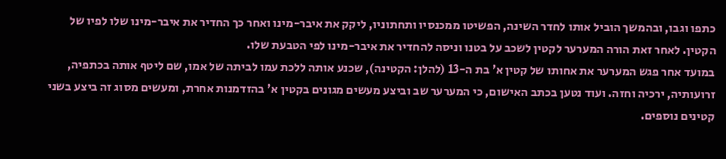כתפו וגבו, ובהמשך הוביל אותו לחדר השינה, הפשיטו ממכנסיו ותחתוניו, ליקק את איבר-מינו ואחר כך החדיר את איבר-מינו שלו לפיו של הקטין. לאחר זאת הורה המערער לקטין לשכב על בטנו וניסה להחדיר את איבר-מינו לפי הטבעת שלו.
במועד אחר פגש המערער את אחותו של קטין א' בת ה-13 (להלן: הקטינה), שכנע אותה ללכת עמו לביתה של אמו, שם ליטף אותה בכתפיה, זרועותיה, ירכיה וחזה. ועוד נטען בכתב האישום, כי המערער שב וביצע מעשים מגונים בקטין א' בהזדמנות אחרת, ומעשים מסוג זה ביצע בשני קטינים נוספים.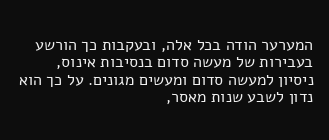המערער הודה בכל אלה, ובעקבות כך הורשע בעבירות של מעשה סדום בנסיבות אינוס, ניסיון למעשה סדום ומעשים מגונים. על כך הוא נדון לשבע שנות מאסר,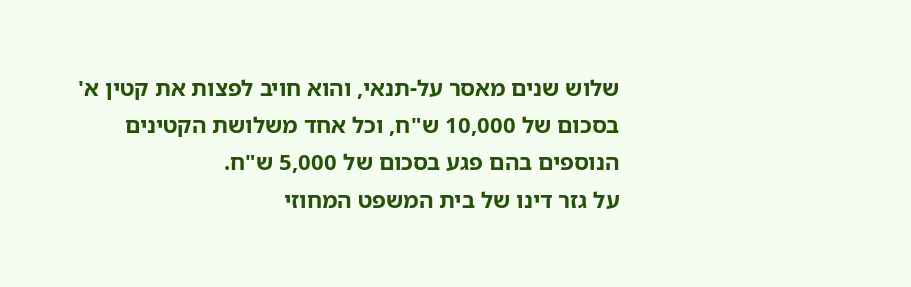שלוש שנים מאסר על-תנאי, והוא חויב לפצות את קטין א' בסכום של 10,000 ש"ח, וכל אחד משלושת הקטינים הנוספים בהם פגע בסכום של 5,000 ש"ח.
על גזר דינו של בית המשפט המחוזי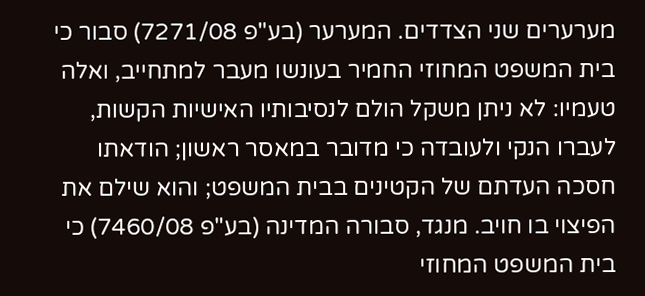מערערים שני הצדדים. המערער (בע"פ 7271/08) סבור כי בית המשפט המחוזי החמיר בעונשו מעבר למתחייב, ואלה טעמיו: לא ניתן משקל הולם לנסיבותיו האישיות הקשות, לעברו הנקי ולעובדה כי מדובר במאסר ראשון; הודאתו חסכה העדתם של הקטינים בבית המשפט; והוא שילם את הפיצוי בו חויב. מנגד, סבורה המדינה (בע"פ 7460/08) כי בית המשפט המחוזי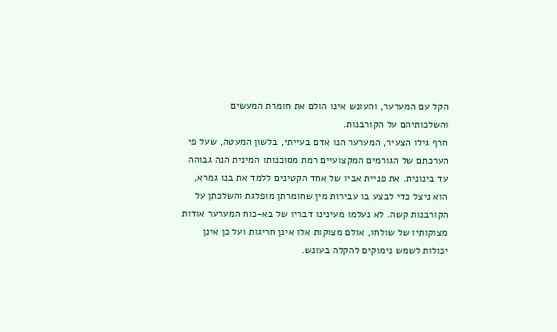הקל עם המערער, והעונש אינו הולם את חומרת המעשים והשלכותיהם על הקורבנות.
חרף גילו הצעיר, המערער הנו אדם בעייתי, בלשון המעטה, שעל פי הערכתם של הגורמים המקצועיים רמת מסוכנותו המינית הנה גבוהה עד בינונית. את פניית אביו של אחד הקטינים ללמד את בנו גמרא, הוא ניצל כדי לבצע בו עבירות מין שחומרתן מופלגת והשלכתן על הקורבנות קשה. לא נעלמו מעינינו דבריו של בא-כוח המערער אודות מצוקותיו של שולחו, אולם מצוקות אלו אינן חריגות ועל כן אינן יכולות לשמש נימוקים להקלה בעונש.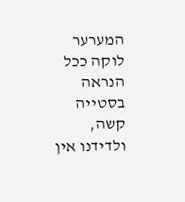המערער לוקה ככל הנראה בסטייה קשה, ולדידנו אין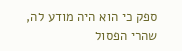ספק כי הוא היה מודע לה, שהרי הפסול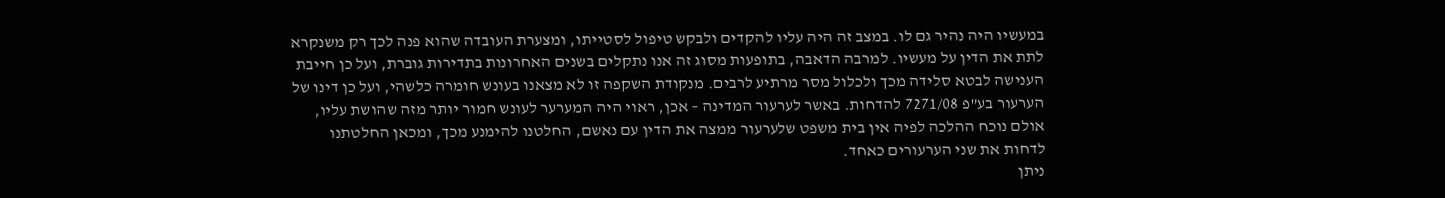במעשיו היה נהיר גם לו. במצב זה היה עליו להקדים ולבקש טיפול לסטייתו, ומצערת העובדה שהוא פנה לכך רק משנקרא לתת את הדין על מעשיו. למרבה הדאבה, בתופעות מסוג זה אנו נתקלים בשנים האחרונות בתדירות גוברת, ועל כן חייבת הענישה לבטא סלידה מכך ולכלול מסר מרתיע לרבים. מנקודת השקפה זו לא מצאנו בעונש חומרה כלשהי, ועל כן דינו של הערעור בע"פ 7271/08 להדחות. באשר לערעור המדינה – אכן, ראוי היה המערער לעונש חמור יותר מזה שהושת עליו, אולם נוכח ההלכה לפיה אין בית משפט שלערעור ממצה את הדין עם נאשם, החלטנו להימנע מכך, ומכאן החלטתנו לדחות את שני הערעורים כאחד.
ניתן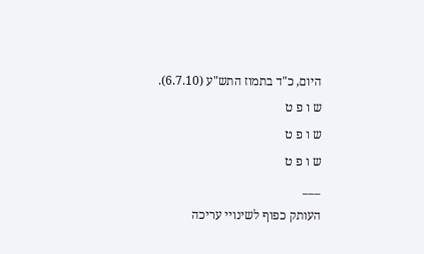היום, כ"ד בתמוז התש"ע (6.7.10).
ש ו פ ט
ש ו פ ט
ש ו פ ט
___
העותק כפוף לשינויי עריכה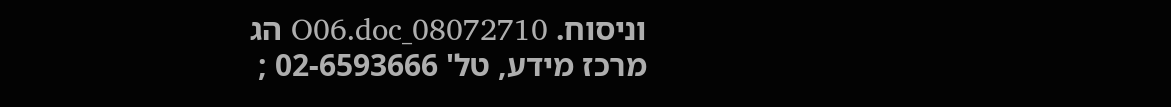וניסוח. 08072710_O06.doc הג
מרכז מידע, טל' 02-6593666 ;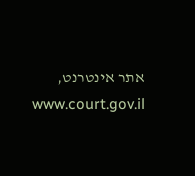אתר אינטרנט, www.court.gov.il